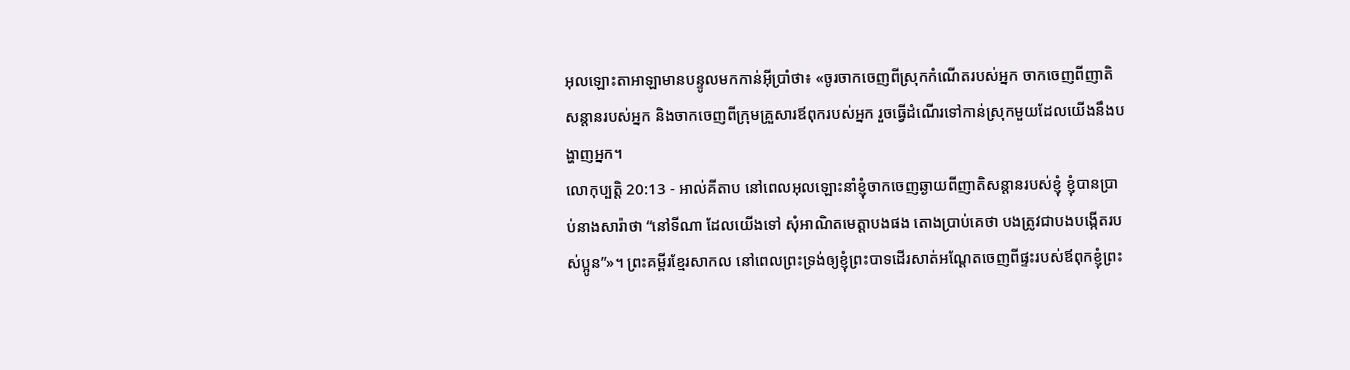អុលឡោះតាអាឡាមានបន្ទូលមកកាន់អ៊ីប្រាំថា៖ «ចូរចាកចេញពីស្រុកកំណើតរបស់អ្នក ចាកចេញពីញាតិសន្តានរបស់អ្នក និងចាកចេញពីក្រុមគ្រួសារឪពុករបស់អ្នក រួចធ្វើដំណើរទៅកាន់ស្រុកមួយដែលយើងនឹងបង្ហាញអ្នក។
លោកុប្បត្តិ 20:13 - អាល់គីតាប នៅពេលអុលឡោះនាំខ្ញុំចាកចេញឆ្ងាយពីញាតិសន្តានរបស់ខ្ញុំ ខ្ញុំបានប្រាប់នាងសារ៉ាថា “នៅទីណា ដែលយើងទៅ សុំអាណិតមេត្តាបងផង តោងប្រាប់គេថា បងត្រូវជាបងបង្កើតរបស់ប្អូន”»។ ព្រះគម្ពីរខ្មែរសាកល នៅពេលព្រះទ្រង់ឲ្យខ្ញុំព្រះបាទដើរសាត់អណ្ដែតចេញពីផ្ទះរបស់ឪពុកខ្ញុំព្រះ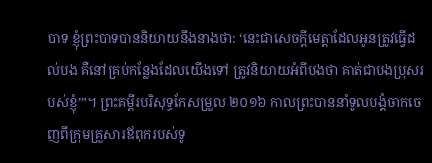បាទ ខ្ញុំព្រះបាទបាននិយាយនឹងនាងថា: ‘នេះជាសេចក្ដីមេត្តាដែលអូនត្រូវធ្វើដល់បង គឺនៅគ្រប់កន្លែងដែលយើងទៅ ត្រូវនិយាយអំពីបងថា គាត់ជាបងប្រុសរបស់ខ្ញុំ’”។ ព្រះគម្ពីរបរិសុទ្ធកែសម្រួល ២០១៦ កាលព្រះបាននាំទូលបង្គំចាកចេញពីក្រុមគ្រួសារឪពុករបស់ទូ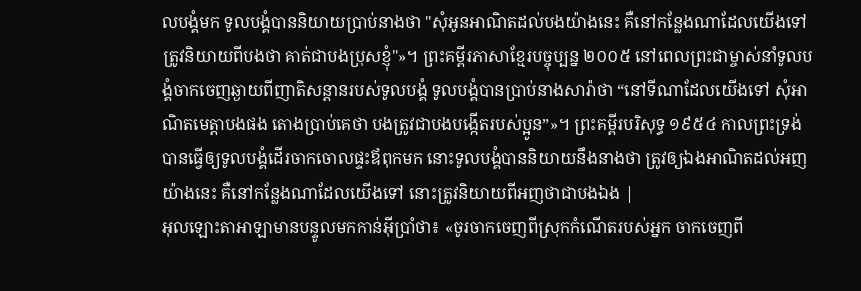លបង្គំមក ទូលបង្គំបាននិយាយប្រាប់នាងថា "សុំអូនអាណិតដល់បងយ៉ាងនេះ គឺនៅកន្លែងណាដែលយើងទៅ ត្រូវនិយាយពីបងថា គាត់ជាបងប្រុសខ្ញុំ"»។ ព្រះគម្ពីរភាសាខ្មែរបច្ចុប្បន្ន ២០០៥ នៅពេលព្រះជាម្ចាស់នាំទូលបង្គំចាកចេញឆ្ងាយពីញាតិសន្ដានរបស់ទូលបង្គំ ទូលបង្គំបានប្រាប់នាងសារ៉ាថា “នៅទីណាដែលយើងទៅ សុំអាណិតមេត្តាបងផង តោងប្រាប់គេថា បងត្រូវជាបងបង្កើតរបស់ប្អូន”»។ ព្រះគម្ពីរបរិសុទ្ធ ១៩៥៤ កាលព្រះទ្រង់បានធ្វើឲ្យទូលបង្គំដើរចាកចោលផ្ទះឪពុកមក នោះទូលបង្គំបាននិយាយនឹងនាងថា ត្រូវឲ្យឯងអាណិតដល់អញយ៉ាងនេះ គឺនៅកន្លែងណាដែលយើងទៅ នោះត្រូវនិយាយពីអញថាជាបងឯង |
អុលឡោះតាអាឡាមានបន្ទូលមកកាន់អ៊ីប្រាំថា៖ «ចូរចាកចេញពីស្រុកកំណើតរបស់អ្នក ចាកចេញពី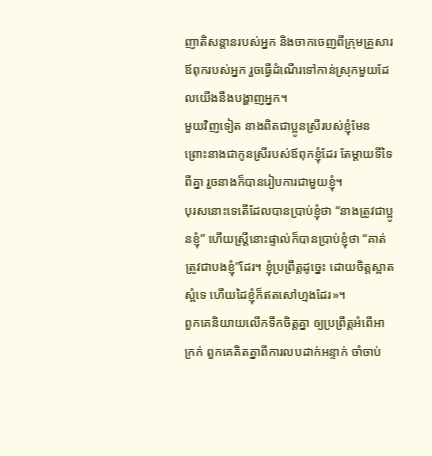ញាតិសន្តានរបស់អ្នក និងចាកចេញពីក្រុមគ្រួសារឪពុករបស់អ្នក រួចធ្វើដំណើរទៅកាន់ស្រុកមួយដែលយើងនឹងបង្ហាញអ្នក។
មួយវិញទៀត នាងពិតជាប្អូនស្រីរបស់ខ្ញុំមែន ព្រោះនាងជាកូនស្រីរបស់ឪពុកខ្ញុំដែរ តែម្តាយទីទៃពីគ្នា រួចនាងក៏បានរៀបការជាមួយខ្ញុំ។
បុរសនោះទេតើដែលបានប្រាប់ខ្ញុំថា “នាងត្រូវជាប្អូនខ្ញុំ” ហើយស្ត្រីនោះផ្ទាល់ក៏បានប្រាប់ខ្ញុំថា “គាត់ត្រូវជាបងខ្ញុំ”ដែរ។ ខ្ញុំប្រព្រឹត្តដូច្នេះ ដោយចិត្តស្អាតស្អំទេ ហើយដៃខ្ញុំក៏ឥតសៅហ្មងដែរ»។
ពួកគេនិយាយលើកទឹកចិត្តគ្នា ឲ្យប្រព្រឹត្តអំពើអាក្រក់ ពួកគេគិតគ្នាពីការលបដាក់អន្ទាក់ ចាំចាប់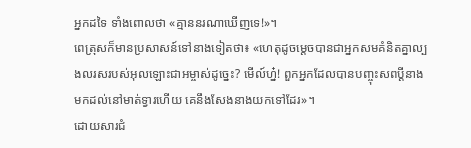អ្នកដទៃ ទាំងពោលថា «គ្មាននរណាឃើញទេ!»។
ពេត្រុសក៏មានប្រសាសន៍ទៅនាងទៀតថា៖ «ហេតុដូចម្ដេចបានជាអ្នកសមគំនិតគ្នាល្បងលរសរបស់អុលឡោះជាអម្ចាស់ដូច្នេះ? មើល៍ហ្ន៎! ពួកអ្នកដែលបានបញ្ចុះសពប្ដីនាង មកដល់នៅមាត់ទ្វារហើយ គេនឹងសែងនាងយកទៅដែរ»។
ដោយសារជំ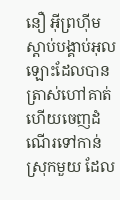នឿ អ៊ីព្រហ៊ីមស្ដាប់បង្គាប់អុលឡោះដែលបានត្រាស់ហៅគាត់ ហើយចេញដំណើរទៅកាន់ស្រុកមួយ ដែល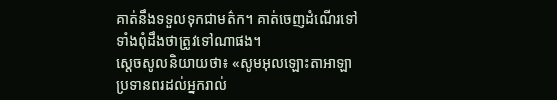គាត់នឹងទទួលទុកជាមត៌ក។ គាត់ចេញដំណើរទៅទាំងពុំដឹងថាត្រូវទៅណាផង។
ស្តេចសូលនិយាយថា៖ «សូមអុលឡោះតាអាឡាប្រទានពរដល់អ្នករាល់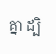គ្នា ដ្បិ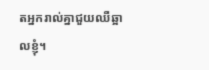តអ្នករាល់គ្នាជួយឈឺឆ្អាលខ្ញុំ។